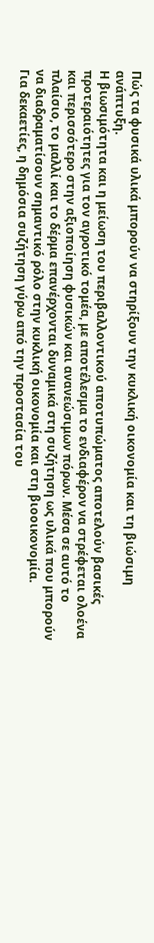Πώς τα φυσικά υλικά μπορούν να στηρίξουν την κυκλική οικονομία και τη βιώσιμη ανάπτυξη.
Η βιωσιμότητα και η μείωση του περιβαλλοντικού αποτυπώματος αποτελούν βασικές προτεραιότητες για τον αγροτικό τομέα, με αποτέλεσμα το ενδιαφέρον να στρέφεται ολοένα και περισσότερο στην αξιοποίηση φυσικών και ανανεώσιμων πόρων. Μέσα σε αυτό το πλαίσιο, το μαλλί και το δέρμα επανέρχονται δυναμικά στη συζήτηση ως υλικά που μπορούν να διαδραματίσουν σημαντικό ρόλο στην κυκλική οικονομία και στη βιοοικονομία.
Για δεκαετίες, η δημόσια συζήτηση γύρω από την προστασία του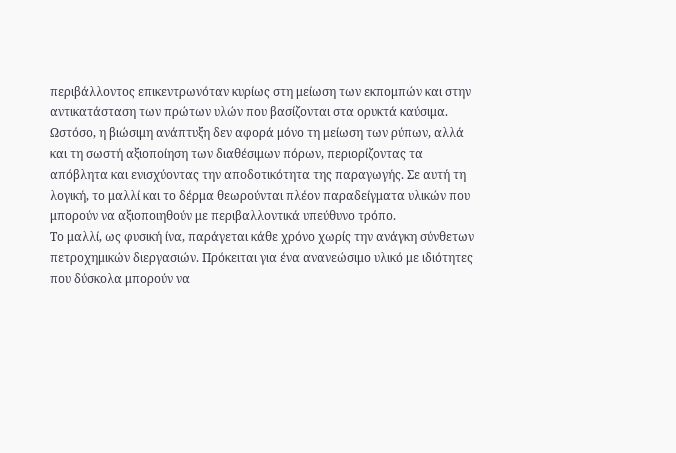περιβάλλοντος επικεντρωνόταν κυρίως στη μείωση των εκπομπών και στην αντικατάσταση των πρώτων υλών που βασίζονται στα ορυκτά καύσιμα. Ωστόσο, η βιώσιμη ανάπτυξη δεν αφορά μόνο τη μείωση των ρύπων, αλλά και τη σωστή αξιοποίηση των διαθέσιμων πόρων, περιορίζοντας τα απόβλητα και ενισχύοντας την αποδοτικότητα της παραγωγής. Σε αυτή τη λογική, το μαλλί και το δέρμα θεωρούνται πλέον παραδείγματα υλικών που μπορούν να αξιοποιηθούν με περιβαλλοντικά υπεύθυνο τρόπο.
Το μαλλί, ως φυσική ίνα, παράγεται κάθε χρόνο χωρίς την ανάγκη σύνθετων πετροχημικών διεργασιών. Πρόκειται για ένα ανανεώσιμο υλικό με ιδιότητες που δύσκολα μπορούν να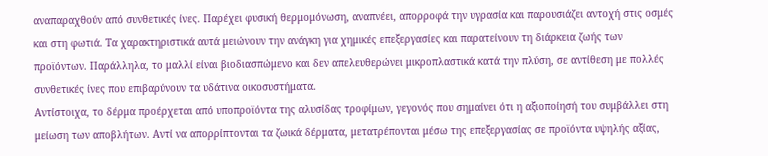αναπαραχθούν από συνθετικές ίνες. Παρέχει φυσική θερμομόνωση, αναπνέει, απορροφά την υγρασία και παρουσιάζει αντοχή στις οσμές και στη φωτιά. Τα χαρακτηριστικά αυτά μειώνουν την ανάγκη για χημικές επεξεργασίες και παρατείνουν τη διάρκεια ζωής των προϊόντων. Παράλληλα, το μαλλί είναι βιοδιασπώμενο και δεν απελευθερώνει μικροπλαστικά κατά την πλύση, σε αντίθεση με πολλές συνθετικές ίνες που επιβαρύνουν τα υδάτινα οικοσυστήματα.
Αντίστοιχα, το δέρμα προέρχεται από υποπροϊόντα της αλυσίδας τροφίμων, γεγονός που σημαίνει ότι η αξιοποίησή του συμβάλλει στη μείωση των αποβλήτων. Αντί να απορρίπτονται τα ζωικά δέρματα, μετατρέπονται μέσω της επεξεργασίας σε προϊόντα υψηλής αξίας,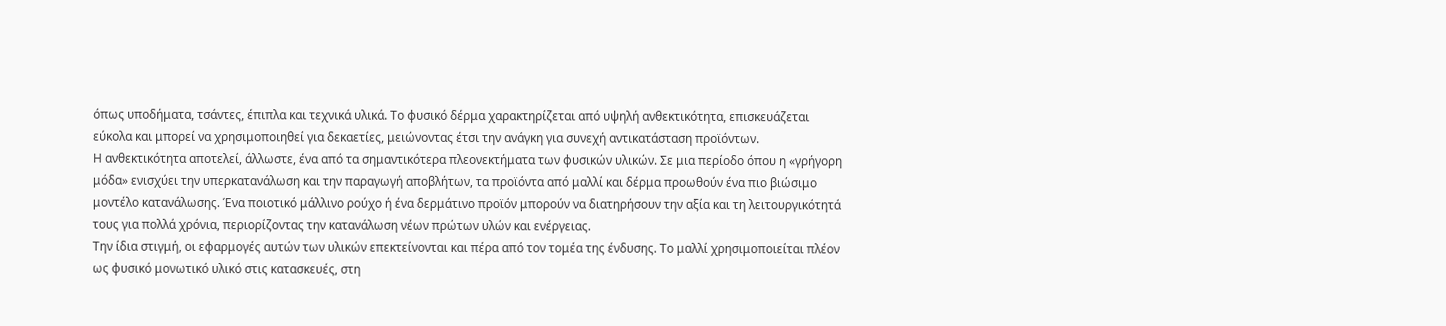όπως υποδήματα, τσάντες, έπιπλα και τεχνικά υλικά. Το φυσικό δέρμα χαρακτηρίζεται από υψηλή ανθεκτικότητα, επισκευάζεται εύκολα και μπορεί να χρησιμοποιηθεί για δεκαετίες, μειώνοντας έτσι την ανάγκη για συνεχή αντικατάσταση προϊόντων.
Η ανθεκτικότητα αποτελεί, άλλωστε, ένα από τα σημαντικότερα πλεονεκτήματα των φυσικών υλικών. Σε μια περίοδο όπου η «γρήγορη μόδα» ενισχύει την υπερκατανάλωση και την παραγωγή αποβλήτων, τα προϊόντα από μαλλί και δέρμα προωθούν ένα πιο βιώσιμο μοντέλο κατανάλωσης. Ένα ποιοτικό μάλλινο ρούχο ή ένα δερμάτινο προϊόν μπορούν να διατηρήσουν την αξία και τη λειτουργικότητά τους για πολλά χρόνια, περιορίζοντας την κατανάλωση νέων πρώτων υλών και ενέργειας.
Την ίδια στιγμή, οι εφαρμογές αυτών των υλικών επεκτείνονται και πέρα από τον τομέα της ένδυσης. Το μαλλί χρησιμοποιείται πλέον ως φυσικό μονωτικό υλικό στις κατασκευές, στη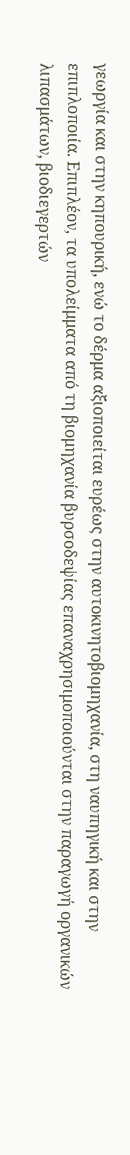γεωργία και στην κηπουρική, ενώ το δέρμα αξιοποιείται ευρέως στην αυτοκινητοβιομηχανία, στη ναυπηγική και στην επιπλοποιία. Επιπλέον, τα υπολείμματα από τη βιομηχανία βυρσοδεψίας επαναχρησιμοποιούνται στην παραγωγή οργανικών λιπασμάτων, βιοδιεγερτών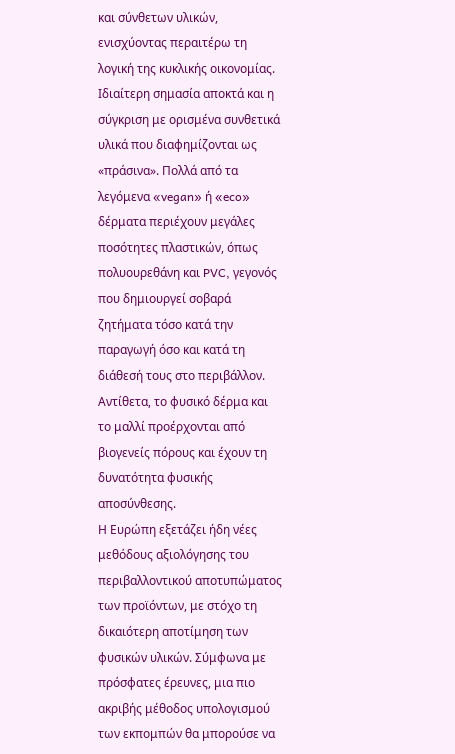και σύνθετων υλικών, ενισχύοντας περαιτέρω τη λογική της κυκλικής οικονομίας.
Ιδιαίτερη σημασία αποκτά και η σύγκριση με ορισμένα συνθετικά υλικά που διαφημίζονται ως «πράσινα». Πολλά από τα λεγόμενα «vegan» ή «eco» δέρματα περιέχουν μεγάλες ποσότητες πλαστικών, όπως πολυουρεθάνη και PVC, γεγονός που δημιουργεί σοβαρά ζητήματα τόσο κατά την παραγωγή όσο και κατά τη διάθεσή τους στο περιβάλλον. Αντίθετα, το φυσικό δέρμα και το μαλλί προέρχονται από βιογενείς πόρους και έχουν τη δυνατότητα φυσικής αποσύνθεσης.
Η Ευρώπη εξετάζει ήδη νέες μεθόδους αξιολόγησης του περιβαλλοντικού αποτυπώματος των προϊόντων, με στόχο τη δικαιότερη αποτίμηση των φυσικών υλικών. Σύμφωνα με πρόσφατες έρευνες, μια πιο ακριβής μέθοδος υπολογισμού των εκπομπών θα μπορούσε να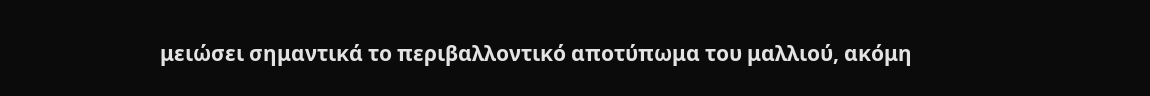μειώσει σημαντικά το περιβαλλοντικό αποτύπωμα του μαλλιού, ακόμη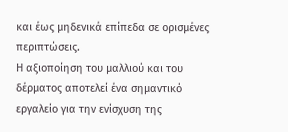και έως μηδενικά επίπεδα σε ορισμένες περιπτώσεις.
Η αξιοποίηση του μαλλιού και του δέρματος αποτελεί ένα σημαντικό εργαλείο για την ενίσχυση της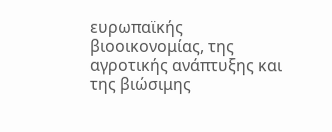ευρωπαϊκής βιοοικονομίας, της αγροτικής ανάπτυξης και της βιώσιμης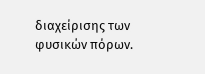διαχείρισης των φυσικών πόρων.